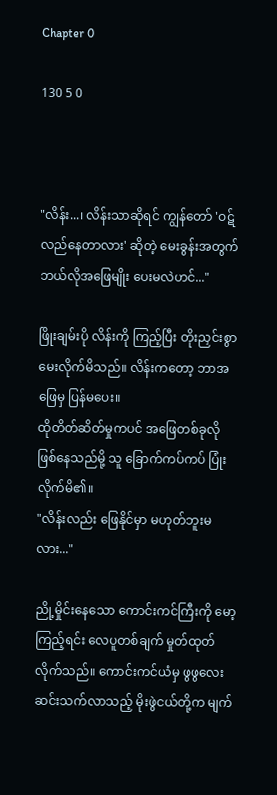Chapter 0

130 5 0



"လိန်း...၊ လိန်းသာဆိုရင် ကျွန်တော် 'ဝဋ်လည်နေတာလား' ဆိုတဲ့ မေးခွန်းအတွက် ဘယ်လိုအဖြေမျိုး ပေးမလဲဟင်..."

ဖြိုးချမ်းပို လိန်းကို ကြည့်ပြီး တိုးညှင်းစွာ မေးလိုက်မိသည်။ လိန်းကတော့ ဘာအဖြေမှ ပြန်မပေး။
ထိုတိတ်ဆိတ်မှုကပင် အဖြေတစ်ခုလို ဖြစ်နေသည်မို့ သူ ခြောက်ကပ်ကပ် ပြုံးလိုက်မိ၏။
"လိန်းလည်း ဖြေနိုင်မှာ မဟုတ်ဘူးမလား..."

ညို့မှိုင်းနေသော ကောင်းကင်ကြီးကို မော့ကြည့်ရင်း လေပူတစ်ချက် မှုတ်ထုတ်လိုက်သည်။ ကောင်းကင်ယံမှ ဖွဖွလေး ဆင်းသက်လာသည့် မိုးဖွဲငယ်တို့က မျက်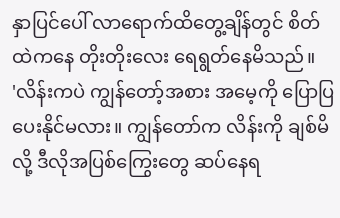နှာပြင်ပေါ် လာရောက်ထိတွေ့ချိန်တွင် စိတ်ထဲကနေ တိုးတိုးလေး ရေရွတ်နေမိသည်။
'လိန်းကပဲ ကျွန်တော့်အစား အမေ့ကို ပြောပြပေးနိုင်မလား။ ကျွန်တော်က လိန်းကို ချစ်မိလို့ ဒီလိုအပြစ်ကြွေးတွေ ဆပ်နေရ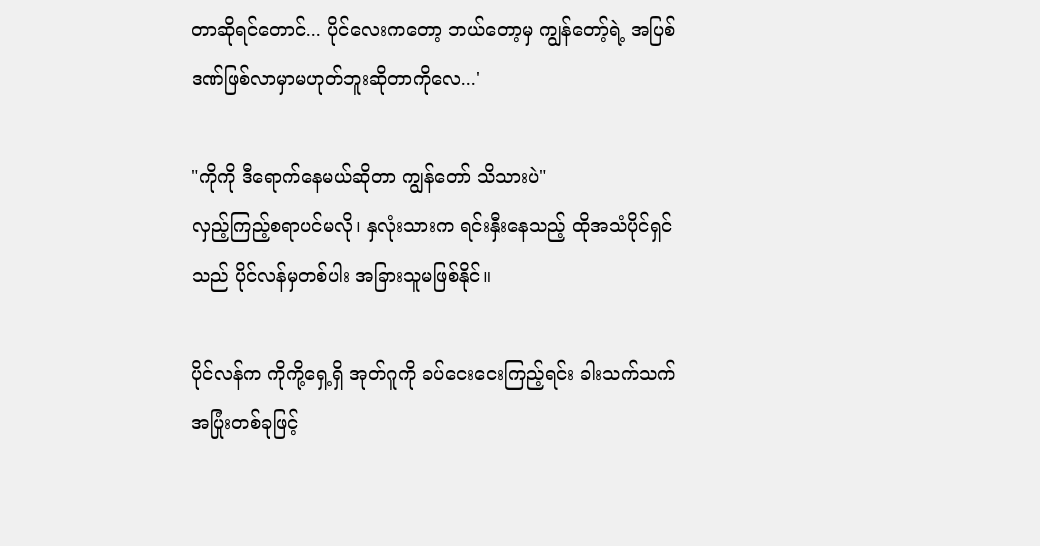တာဆိုရင်တောင်... ပိုင်လေးကတော့ ဘယ်တော့မှ ကျွန်တော့်ရဲ့ အပြစ်ဒဏ်ဖြစ်လာမှာမဟုတ်ဘူးဆိုတာကိုလေ...'

"ကိုကို ဒီရောက်နေမယ်ဆိုတာ ကျွန်တော် သိသားပဲ"
လှည့်ကြည့်စရာပင်မလို၊ နှလုံးသားက ရင်းနှီးနေသည့် ထိုအသံပိုင်ရှင်သည် ပိုင်လန်မှတစ်ပါး အခြားသူမဖြစ်နိုင်။

ပိုင်လန်က ကိုကို့ရှေ့ရှိ အုတ်ဂူကို ခပ်ငေးငေးကြည့်ရင်း ခါးသက်သက် အပြုံးတစ်ခုဖြင့်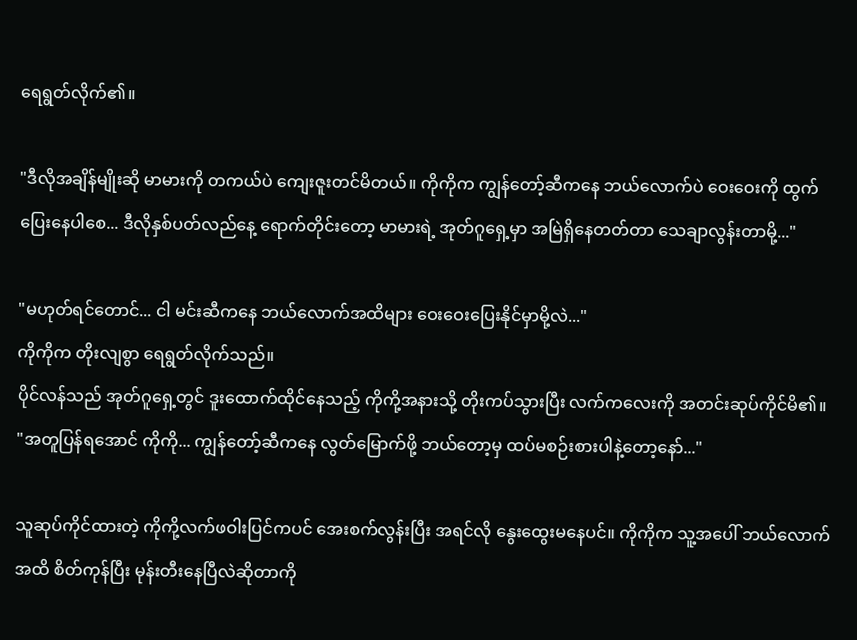ရေရွတ်လိုက်၏။

"ဒီလိုအချိန်မျိုးဆို မာမားကို တကယ်ပဲ ကျေးဇူးတင်မိတယ်။ ကိုကိုက ကျွန်တော့်ဆီကနေ ဘယ်လောက်ပဲ ဝေးဝေးကို ထွက်ပြေးနေပါစေ... ဒီလိုနှစ်ပတ်လည်နေ့ ရောက်တိုင်းတော့ မာမားရဲ့ အုတ်ဂူရှေ့မှာ အမြဲရှိနေတတ်တာ သေချာလွန်းတာမို့..."

"မဟုတ်ရင်တောင်... ငါ မင်းဆီကနေ ဘယ်လောက်အထိများ ဝေးဝေးပြေးနိုင်မှာမို့လဲ..."
ကိုကိုက တိုးလျစွာ ရေရွတ်လိုက်သည်။
ပိုင်လန်သည် အုတ်ဂူရှေ့တွင် ဒူးထောက်ထိုင်နေသည့် ကိုကို့အနားသို့ တိုးကပ်သွားပြီး လက်ကလေးကို အတင်းဆုပ်ကိုင်မိ၏။
"အတူပြန်ရအောင် ကိုကို... ကျွန်တော့်ဆီကနေ လွတ်မြောက်ဖို့ ဘယ်တော့မှ ထပ်မစဉ်းစားပါနဲ့တော့နော်..."

သူဆုပ်ကိုင်ထားတဲ့ ကိုကို့လက်ဖဝါးပြင်ကပင် အေးစက်လွန်းပြီး အရင်လို နွေးထွေးမနေပင်။ ကိုကိုက သူ့အပေါ် ဘယ်လောက်အထိ စိတ်ကုန်ပြီး မုန်းတီးနေပြီလဲဆိုတာကို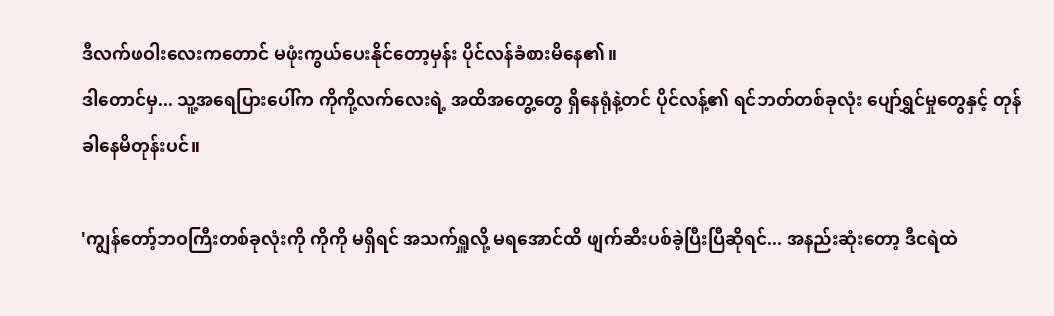ဒီလက်ဖဝါးလေးကတောင် မဖုံးကွယ်ပေးနိုင်တော့မှန်း ပိုင်လန်ခံစားမိနေ၏။
ဒါတောင်မှ... သူ့အရေပြားပေါ်က ကိုကို့လက်လေးရဲ့ အထိအတွေ့တွေ ရှိနေရုံနဲ့တင် ပိုင်လန့်၏ ရင်ဘတ်တစ်ခုလုံး ပျော်ရွှင်မှုတွေနှင့် တုန်ခါနေမိတုန်းပင်။

'ကျွန်တော့်ဘဝကြီးတစ်ခုလုံးကို ကိုကို မရှိရင် အသက်ရှူလို့ မရအောင်ထိ ဖျက်ဆီးပစ်ခဲ့ပြီးပြီဆိုရင်... အနည်းဆုံးတော့ ဒီငရဲထဲ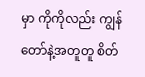မှာ ကိုကိုလည်း ကျွန်တော်နဲ့အတူတူ စိတ်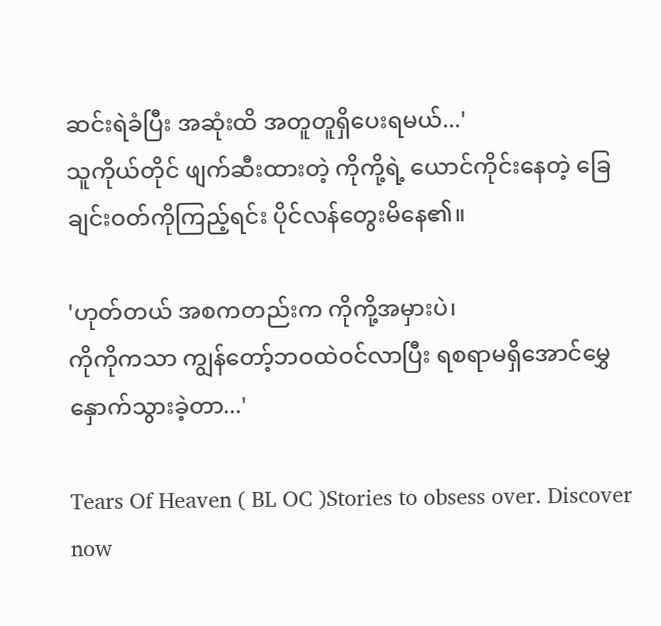ဆင်းရဲခံပြီး အဆုံးထိ အတူတူရှိပေးရမယ်...'
သူကိုယ်တိုင် ဖျက်ဆီးထားတဲ့ ကိုကို့ရဲ့ ယောင်ကိုင်းနေတဲ့ ခြေချင်းဝတ်ကိုကြည့်ရင်း ပိုင်လန်တွေးမိနေ၏။

'ဟုတ်တယ် အစကတည်းက ကိုကို့အမှားပဲ၊
ကိုကိုကသာ ကျွန်တော့်ဘဝထဲဝင်လာပြီး ရစရာမရှိအောင်မွှေနှောက်သွားခဲ့တာ...'

Tears Of Heaven ( BL OC )Stories to obsess over. Discover now